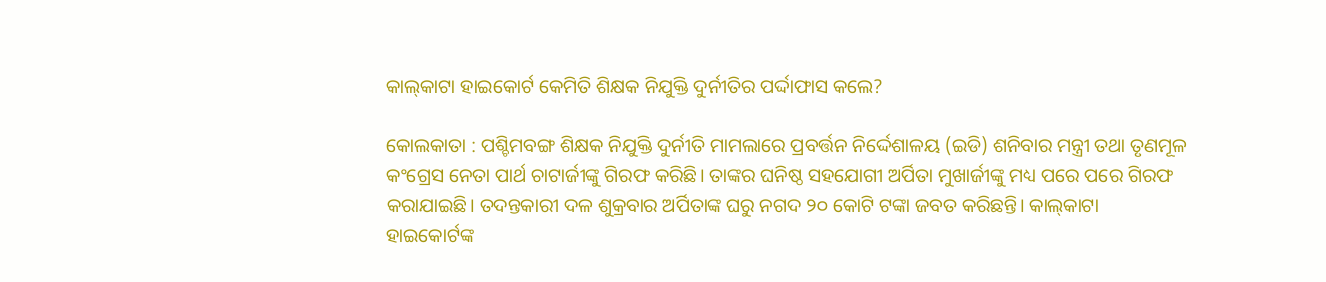କାଲ୍‌କାଟା ହାଇକୋର୍ଟ କେମିତି ଶିକ୍ଷକ ନିଯୁକ୍ତି ଦୁର୍ନୀତିର ପର୍ଦ୍ଦାଫାସ କଲେ?

କୋଲକାତା : ପଶ୍ଚିମବଙ୍ଗ ଶିକ୍ଷକ ନିଯୁକ୍ତି ଦୁର୍ନୀତି ମାମଲାରେ ପ୍ରବର୍ତ୍ତନ ନିର୍ଦ୍ଦେଶାଳୟ (ଇଡି) ଶନିବାର ମନ୍ତ୍ରୀ ତଥା ତୃଣମୂଳ କଂଗ୍ରେସ ନେତା ପାର୍ଥ ଚାଟାର୍ଜୀଙ୍କୁ ଗିରଫ କରିଛି। ତାଙ୍କର ଘନିଷ୍ଠ ସହଯୋଗୀ ଅର୍ପିତା ମୁଖାର୍ଜୀଙ୍କୁ ମଧ୍ୟ ପରେ ପରେ ଗିରଫ କରାଯାଇଛି। ତଦନ୍ତକାରୀ ଦଳ ଶୁକ୍ରବାର ଅର୍ପିତାଙ୍କ ଘରୁ ନଗଦ ୨୦ କୋଟି ଟଙ୍କା ଜବତ କରିଛନ୍ତି। କାଲ୍‌କାଟା ହାଇକୋର୍ଟଙ୍କ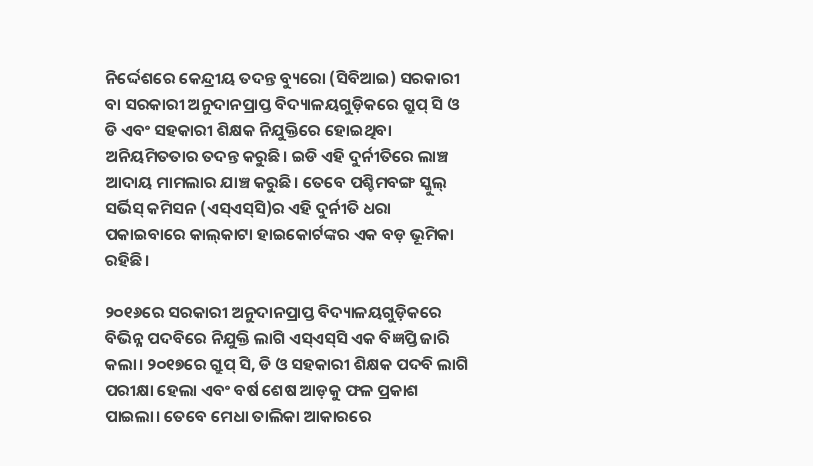ନିର୍ଦ୍ଦେଶରେ କେନ୍ଦ୍ରୀୟ ତଦନ୍ତ ବ୍ୟୁରୋ (ସିବିଆଇ) ସରକାରୀ ବା ସରକାରୀ ଅନୁଦାନପ୍ରାପ୍ତ ବିଦ୍ୟାଳୟଗୁଡ଼ିକରେ ଗ୍ରୁପ୍ ସି ଓ ଡି ଏବଂ ସହକାରୀ ଶିକ୍ଷକ ନିଯୁକ୍ତିରେ ହୋଇଥିବା ଅନିୟମିତତାର ତଦନ୍ତ କରୁଛି। ଇଡି ଏହି ଦୁର୍ନୀତିରେ ଲାଞ୍ଚ ଆଦାୟ ମାମଲାର ଯାଞ୍ଚ କରୁଛି। ତେବେ ପଶ୍ଚିମବଙ୍ଗ ସ୍କୁଲ୍ ସର୍ଭିସ୍ କମିସନ (ଏସ୍‌ଏସ୍‌ସି)ର ଏହି ଦୁର୍ନୀତି ଧରା ପକାଇବାରେ କାଲ୍‌କାଟା ହାଇକୋର୍ଟଙ୍କର ଏକ ବଡ଼ ଭୂମିକା ରହିଛି।

୨୦୧୬ରେ ସରକାରୀ ଅନୁଦାନପ୍ରାପ୍ତ ବିଦ୍ୟାଳୟଗୁଡ଼ିକରେ ବିଭିନ୍ନ ପଦବିରେ ନିଯୁକ୍ତି ଲାଗି ଏସ୍‌ଏସ୍‌ସି ଏକ ବିଜ୍ଞପ୍ତି ଜାରି କଲା। ୨୦୧୭ରେ ଗ୍ରୁପ୍ ସି, ଡି ଓ ସହକାରୀ ଶିକ୍ଷକ ପଦବି ଲାଗି ପରୀକ୍ଷା ହେଲା ଏବଂ ବର୍ଷ ଶେଷ ଆଡ଼କୁ ଫଳ ପ୍ରକାଶ ପାଇଲା। ତେବେ ମେଧା ତାଲିକା ଆକାରରେ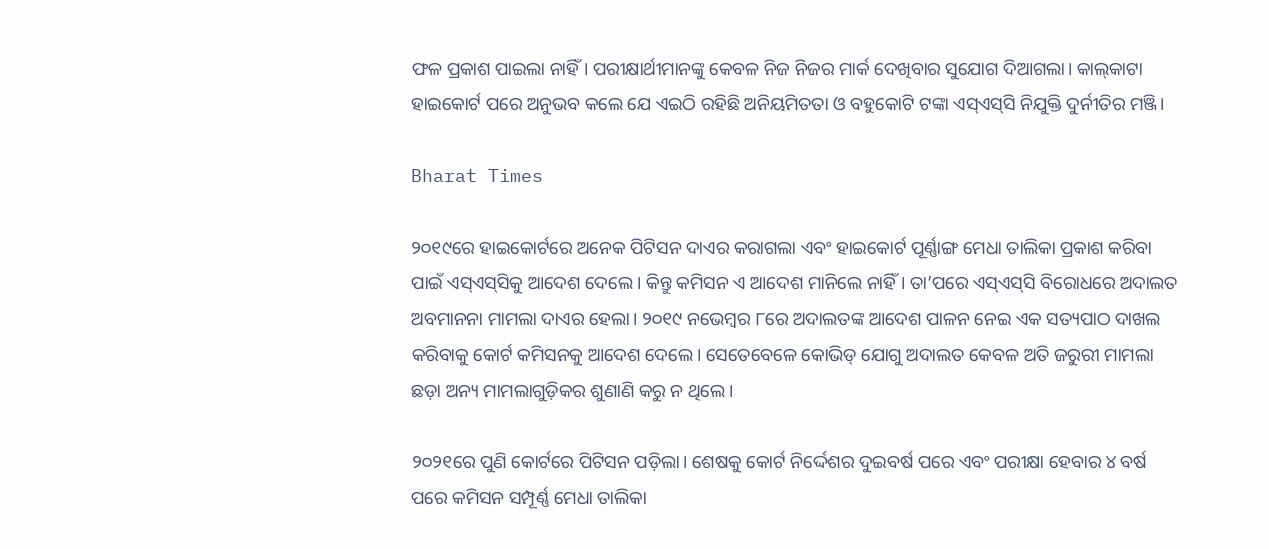ଫଳ ପ୍ରକାଶ ପାଇଲା ନାହିଁ। ପରୀକ୍ଷାର୍ଥୀମାନଙ୍କୁ କେବଳ ନିଜ ନିଜର ମାର୍କ ଦେଖିବାର ସୁଯୋଗ ଦିଆଗଲା। କାଲ୍‌କାଟା ହାଇକୋର୍ଟ ପରେ ଅନୁଭବ କଲେ ଯେ ଏଇଠି ରହିଛି ଅନିୟମିତତା ଓ ବହୁକୋଟି ଟଙ୍କା ଏସ୍‌ଏସ୍‌ସି ନିଯୁକ୍ତି ଦୁର୍ନୀତିର ମଞ୍ଜି।

Bharat Times

୨୦୧୯ରେ ହାଇକୋର୍ଟରେ ଅନେକ ପିଟିସନ ଦାଏର କରାଗଲା ଏବଂ ହାଇକୋର୍ଟ ପୂର୍ଣ୍ଣାଙ୍ଗ ମେଧା ତାଲିକା ପ୍ରକାଶ କରିବା ପାଇଁ ଏସ୍‌ଏସ୍‌ସିକୁ ଆଦେଶ ଦେଲେ। କିନ୍ତୁ କମିସନ ଏ ଆଦେଶ ମାନିଲେ ନାହିଁ। ତା’ପରେ ଏସ୍‌ଏସ୍‌ସି ବିରୋଧରେ ଅଦାଲତ ଅବମାନନା ମାମଲା ଦାଏର ହେଲା। ୨୦୧୯ ନଭେମ୍ବର ୮ରେ ଅଦାଲତଙ୍କ ଆଦେଶ ପାଳନ ନେଇ ଏକ ସତ୍ୟପାଠ ଦାଖଲ କରିବାକୁ କୋର୍ଟ କମିସନକୁ ଆଦେଶ ଦେଲେ। ସେତେବେଳେ କୋଭିଡ୍ ଯୋଗୁ ଅଦାଲତ କେବଳ ଅତି ଜରୁରୀ ମାମଲା ଛଡ଼ା ଅନ୍ୟ ମାମଲାଗୁଡ଼ିକର ଶୁଣାଣି କରୁ ନ ଥିଲେ।

୨୦୨୧ରେ ପୁଣି କୋର୍ଟରେ ପିଟିସନ ପଡ଼ିଲା। ଶେଷକୁ କୋର୍ଟ ନିର୍ଦ୍ଦେଶର ଦୁଇବର୍ଷ ପରେ ଏବଂ ପରୀକ୍ଷା ହେବାର ୪ ବର୍ଷ ପରେ କମିସନ ସମ୍ପୂର୍ଣ୍ଣ ମେଧା ତାଲିକା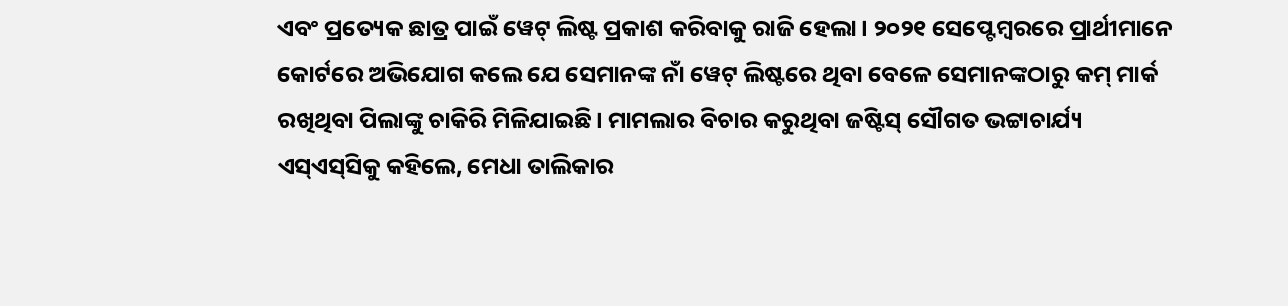ଏବଂ ପ୍ରତ୍ୟେକ ଛାତ୍ର ପାଇଁ ୱେଟ୍ ଲିଷ୍ଟ ପ୍ରକାଶ କରିବାକୁ ରାଜି ହେଲା। ୨୦୨୧ ସେପ୍ଟେମ୍ବରରେ ପ୍ରାର୍ଥୀମାନେ କୋର୍ଟରେ ଅଭିଯୋଗ କଲେ ଯେ ସେମାନଙ୍କ ନାଁ ୱେଟ୍ ଲିଷ୍ଟରେ ଥିବା ବେଳେ ସେମାନଙ୍କଠାରୁ କମ୍ ମାର୍କ ରଖିଥିବା ପିଲାଙ୍କୁ ଚାକିରି ମିଳିଯାଇଛି। ମାମଲାର ବିଚାର କରୁଥିବା ଜଷ୍ଟିସ୍ ସୌଗତ ଭଟ୍ଟାଚାର୍ଯ୍ୟ ଏସ୍‌ଏସ୍‌ସିକୁ କହିଲେ, ମେଧା ତାଲିକାର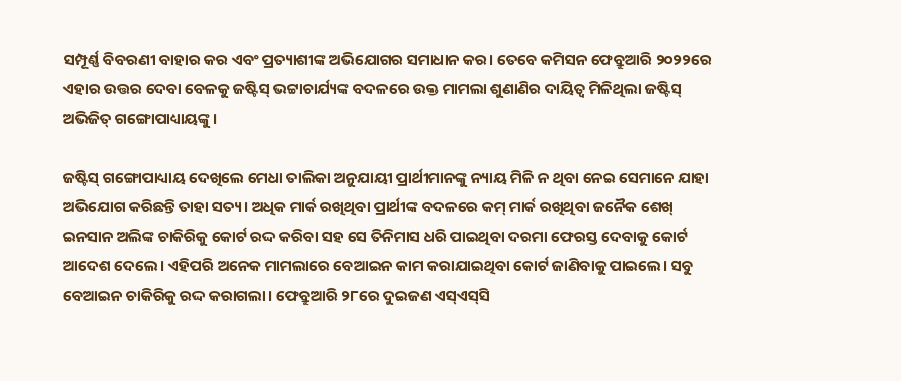ସମ୍ପୂର୍ଣ୍ଣ ବିବରଣୀ ବାହାର କର ଏବଂ ପ୍ରତ୍ୟାଶୀଙ୍କ ଅଭିଯୋଗର ସମାଧାନ କର। ତେବେ କମିସନ ଫେବ୍ରୁଆରି ୨୦୨୨ରେ ଏହାର ଉତ୍ତର ଦେବା ବେଳକୁ ଜଷ୍ଟିସ୍ ଭଟ୍ଟାଚାର୍ଯ୍ୟଙ୍କ ବଦଳରେ ଉକ୍ତ ମାମଲା ଶୁଣାଣିର ଦାୟିତ୍ବ ମିଳିଥିଲା ଜଷ୍ଟିସ୍ ଅଭିଜିତ୍ ଗଙ୍ଗୋପାଧ୍ୟାୟଙ୍କୁ।

ଜଷ୍ଟିସ୍ ଗଙ୍ଗୋପାଧ୍ୟାୟ ଦେଖିଲେ ମେଧା ତାଲିକା ଅନୁଯାୟୀ ପ୍ରାର୍ଥୀମାନଙ୍କୁ ନ୍ୟାୟ ମିଳି ନ ଥିବା ନେଇ ସେମାନେ ଯାହା ଅଭିଯୋଗ କରିଛନ୍ତି ତାହା ସତ୍ୟ। ଅଧିକ ମାର୍କ ରଖିଥିବା ପ୍ରାର୍ଥୀଙ୍କ ବଦଳରେ କମ୍ ମାର୍କ ରଖିଥିବା ଜନୈକ ‌ଶେଖ୍ ଇନସାନ ଅଲିଙ୍କ ଚାକିରିକୁ କୋର୍ଟ ରଦ୍ଦ କରିବା ସହ ସେ ତିନିମାସ ଧରି ପାଇଥିବା ଦରମା ଫେରସ୍ତ ଦେବାକୁ କୋର୍ଟ ଆଦେଶ ଦେଲେ। ଏହିପରି ଅନେକ ମାମଲାରେ ବେଆଇନ କାମ କରାଯାଇଥିବା କୋର୍ଟ ଜାଣିବାକୁ ପାଇଲେ। ସବୁ ବେଆଇନ ଚାକିରିକୁ ରଦ୍ଦ କରାଗଲା। ଫେବ୍ରୁଆରି ୨୮ରେ ଦୁଇଜଣ ଏସ୍‌ଏସ୍‌ସି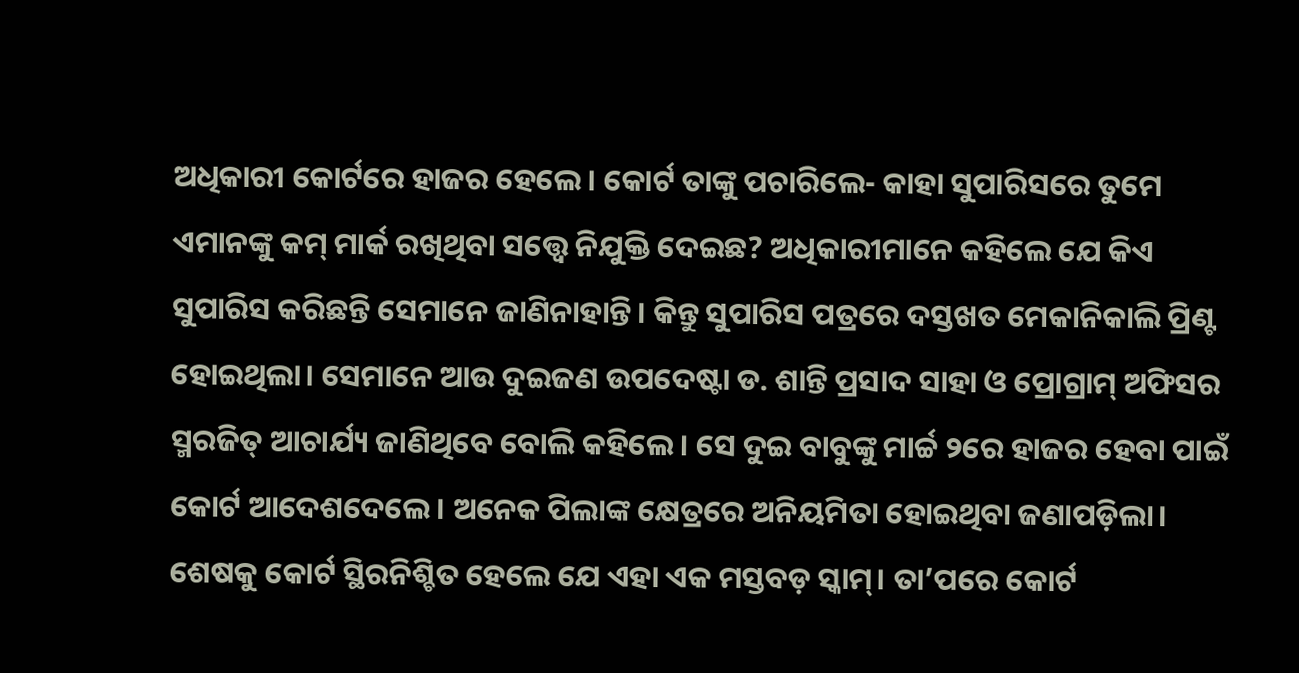ଅଧିକାରୀ କୋର୍ଟରେ ହାଜର ହେଲେ। କୋର୍ଟ ତାଙ୍କୁ ପଚାରିଲେ- କାହା ସୁପାରିସରେ ତୁମେ ଏମାନଙ୍କୁ କମ୍ ମାର୍କ ରଖିଥିବା ସତ୍ତ୍ବେ ନିଯୁକ୍ତି ଦେଇଛ? ଅଧିକାରୀମାନେ କହିଲେ ଯେ କିଏ ସୁପାରିସ କରିଛନ୍ତି ସେମାନେ ଜାଣିନାହାନ୍ତି। କିନ୍ତୁ ସୁପାରିସ ପତ୍ରରେ ଦସ୍ତଖତ ମେକାନିକାଲି ପ୍ରିଣ୍ଟ ହୋଇଥିଲା। ସେମାନେ ଆଉ ଦୁଇଜଣ ଉପଦେଷ୍ଟା ଡ. ଶାନ୍ତି ପ୍ରସାଦ ସାହା ଓ ପ୍ରୋଗ୍ରାମ୍ ଅଫିସର ସ୍ମରଜିତ୍ ଆଚାର୍ଯ୍ୟ ଜାଣିଥିବେ ବୋଲି କହିଲେ। ସେ ଦୁଇ ବାବୁଙ୍କୁ ମାର୍ଚ୍ଚ ୨ରେ ହାଜର ହେବା ପାଇଁ କୋର୍ଟ ଆଦେଶଦେଲେ। ଅନେକ ପିଲାଙ୍କ କ୍ଷେତ୍ରରେ ଅନିୟମିତା ହୋଇଥିବା ଜଣାପଡ଼ିଲା। ଶେଷକୁ କୋର୍ଟ ସ୍ଥିରନିଶ୍ଚିତ ହେଲେ ଯେ ଏହା ଏକ ମସ୍ତବଡ଼ ସ୍କାମ୍। ତା’ପରେ କୋର୍ଟ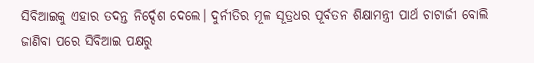ସିବିଆଇକୁ ଏହାର ତଦନ୍ତ ନିର୍ଦ୍ଦେଶ ଦେଲେ। ଦୁର୍ନୀତିର ମୂଳ ସୂତ୍ରଧର ପୂର୍ବତନ ଶିକ୍ଷାମନ୍ତ୍ରୀ ପାର୍ଥ ଚାଟାର୍ଜୀ ବୋଲି ଜାଣିବା ପରେ ସିବିଆଇ ପକ୍ଷରୁ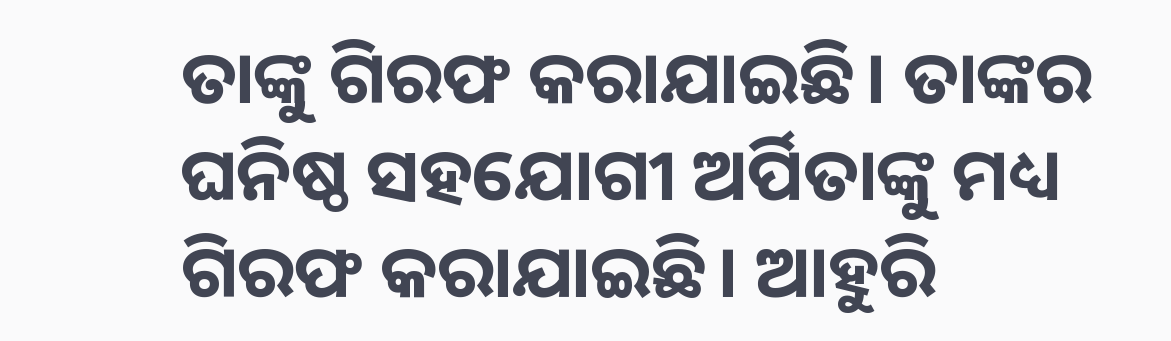ତାଙ୍କୁ ଗିରଫ କରାଯାଇଛି। ତାଙ୍କର ଘନିଷ୍ଠ ସହଯୋଗୀ ଅର୍ପିତାଙ୍କୁ ମଧ୍ୟ ଗିରଫ କରାଯାଇଛି। ଆହୁରି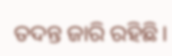ତଦନ୍ତ ଜାରି ରହିଛି।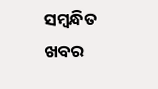ସମ୍ବନ୍ଧିତ ଖବର